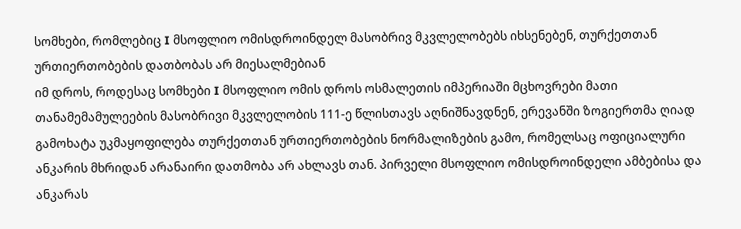სომხები, რომლებიც I მსოფლიო ომისდროინდელ მასობრივ მკვლელობებს იხსენებენ, თურქეთთან ურთიერთობების დათბობას არ მიესალმებიან
იმ დროს, როდესაც სომხები I მსოფლიო ომის დროს ოსმალეთის იმპერიაში მცხოვრები მათი თანამემამულეების მასობრივი მკვლელობის 111-ე წლისთავს აღნიშნავდნენ, ერევანში ზოგიერთმა ღიად გამოხატა უკმაყოფილება თურქეთთან ურთიერთობების ნორმალიზების გამო, რომელსაც ოფიციალური ანკარის მხრიდან არანაირი დათმობა არ ახლავს თან. პირველი მსოფლიო ომისდროინდელი ამბებისა და ანკარას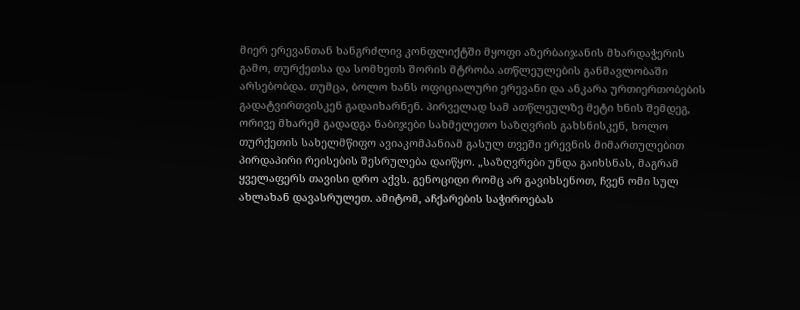მიერ ერევანთან ხანგრძლივ კონფლიქტში მყოფი აზერბაიჯანის მხარდაჭერის გამო, თურქეთსა და სომხეთს შორის მტრობა ათწლეულების განმავლობაში არსებობდა. თუმცა, ბოლო ხანს ოფიციალური ერევანი და ანკარა ურთიერთობების გადატვირთვისკენ გადაიხარნენ. პირველად სამ ათწლეულზე მეტი ხნის შემდეგ, ორივე მხარემ გადადგა ნაბიჯები სახმელეთო საზღვრის გახსნისკენ, ხოლო თურქეთის სახელმწიფო ავიაკომპანიამ გასულ თვეში ერევნის მიმართულებით პირდაპირი რეისების შესრულება დაიწყო. „საზღვრები უნდა გაიხსნას, მაგრამ ყველაფერს თავისი დრო აქვს. გენოციდი რომც არ გავიხსენოთ, ჩვენ ომი სულ ახლახან დავასრულეთ. ამიტომ, აჩქარების საჭიროებას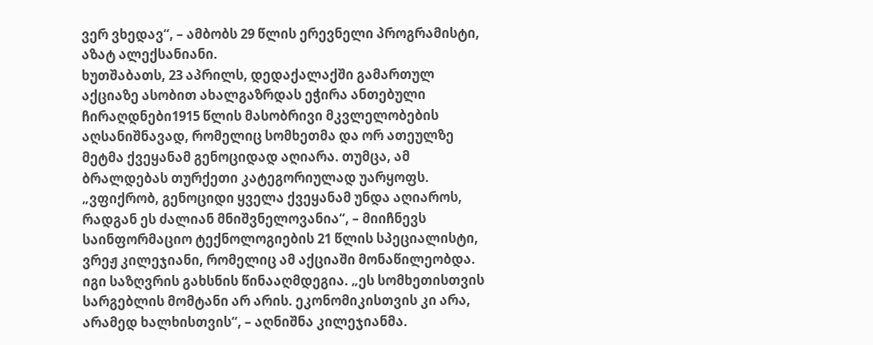ვერ ვხედავ“, – ამბობს 29 წლის ერევნელი პროგრამისტი, აზატ ალექსანიანი.
ხუთშაბათს, 23 აპრილს, დედაქალაქში გამართულ აქციაზე ასობით ახალგაზრდას ეჭირა ანთებული ჩირაღდნები1915 წლის მასობრივი მკვლელობების აღსანიშნავად, რომელიც სომხეთმა და ორ ათეულზე მეტმა ქვეყანამ გენოციდად აღიარა. თუმცა, ამ ბრალდებას თურქეთი კატეგორიულად უარყოფს. „ვფიქრობ, გენოციდი ყველა ქვეყანამ უნდა აღიაროს, რადგან ეს ძალიან მნიშვნელოვანია“, – მიიჩნევს საინფორმაციო ტექნოლოგიების 21 წლის სპეციალისტი, ვრეჟ კილეჯიანი, რომელიც ამ აქციაში მონაწილეობდა. იგი საზღვრის გახსნის წინააღმდეგია. „ეს სომხეთისთვის სარგებლის მომტანი არ არის. ეკონომიკისთვის კი არა, არამედ ხალხისთვის“, – აღნიშნა კილეჯიანმა.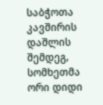საბჭოთა კავშირის დაშლის შემდეგ, სომხეთმა ორი დიდი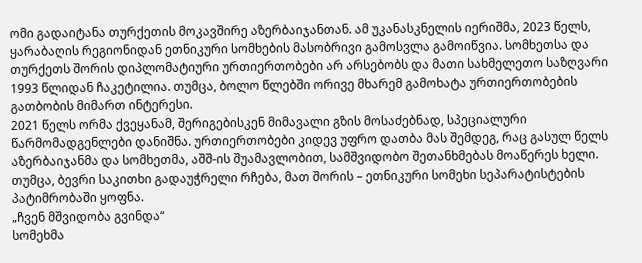ომი გადაიტანა თურქეთის მოკავშირე აზერბაიჯანთან. ამ უკანასკნელის იერიშმა, 2023 წელს, ყარაბაღის რეგიონიდან ეთნიკური სომხების მასობრივი გამოსვლა გამოიწვია. სომხეთსა და თურქეთს შორის დიპლომატიური ურთიერთობები არ არსებობს და მათი სახმელეთო საზღვარი 1993 წლიდან ჩაკეტილია. თუმცა, ბოლო წლებში ორივე მხარემ გამოხატა ურთიერთობების გათბობის მიმართ ინტერესი.
2021 წელს ორმა ქვეყანამ, შერიგებისკენ მიმავალი გზის მოსაძებნად, სპეციალური წარმომადგენლები დანიშნა. ურთიერთობები კიდევ უფრო დათბა მას შემდეგ, რაც გასულ წელს აზერბაიჯანმა და სომხეთმა, აშშ-ის შუამავლობით, სამშვიდობო შეთანხმებას მოაწერეს ხელი. თუმცა, ბევრი საკითხი გადაუჭრელი რჩება, მათ შორის – ეთნიკური სომეხი სეპარატისტების პატიმრობაში ყოფნა.
„ჩვენ მშვიდობა გვინდა“
სომეხმა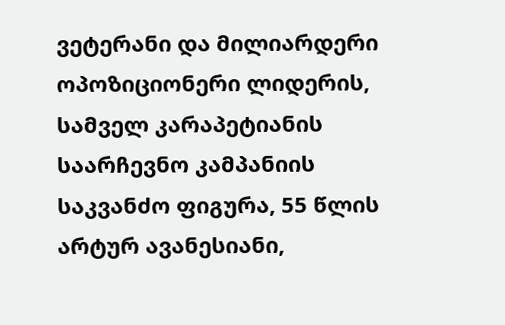ვეტერანი და მილიარდერი ოპოზიციონერი ლიდერის, სამველ კარაპეტიანის საარჩევნო კამპანიის საკვანძო ფიგურა, 55 წლის არტურ ავანესიანი,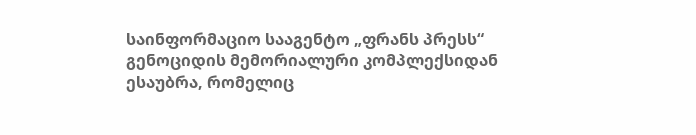საინფორმაციო სააგენტო „ფრანს პრესს“ გენოციდის მემორიალური კომპლექსიდან ესაუბრა, რომელიც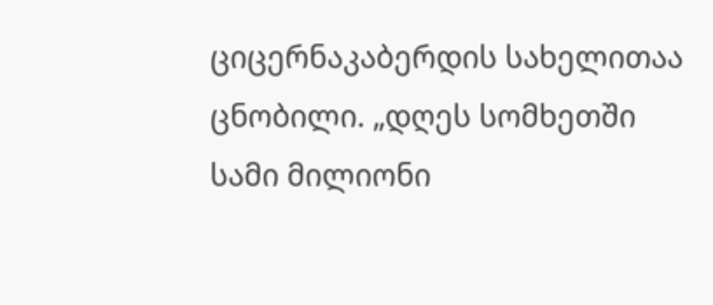ციცერნაკაბერდის სახელითაა ცნობილი. „დღეს სომხეთში სამი მილიონი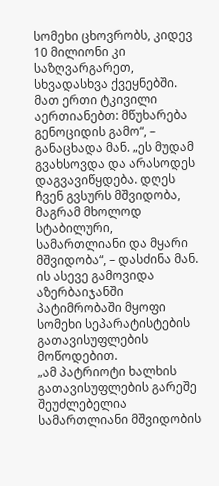სომეხი ცხოვრობს, კიდევ 10 მილიონი კი საზღვარგარეთ, სხვადასხვა ქვეყნებში. მათ ერთი ტკივილი აერთიანებთ: მწუხარება გენოციდის გამო“, – განაცხადა მან. „ეს მუდამ გვახსოვდა და არასოდეს დაგვავიწყდება. დღეს ჩვენ გვსურს მშვიდობა, მაგრამ მხოლოდ სტაბილური, სამართლიანი და მყარი მშვიდობა“, – დასძინა მან. ის ასევე გამოვიდა აზერბაიჯანში პატიმრობაში მყოფი სომეხი სეპარატისტების გათავისუფლების მოწოდებით.
„ამ პატრიოტი ხალხის გათავისუფლების გარეშე შეუძლებელია სამართლიანი მშვიდობის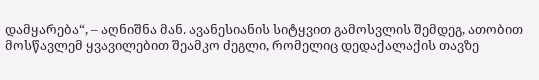დამყარება“, – აღნიშნა მან. ავანესიანის სიტყვით გამოსვლის შემდეგ, ათობით მოსწავლემ ყვავილებით შეამკო ძეგლი, რომელიც დედაქალაქის თავზე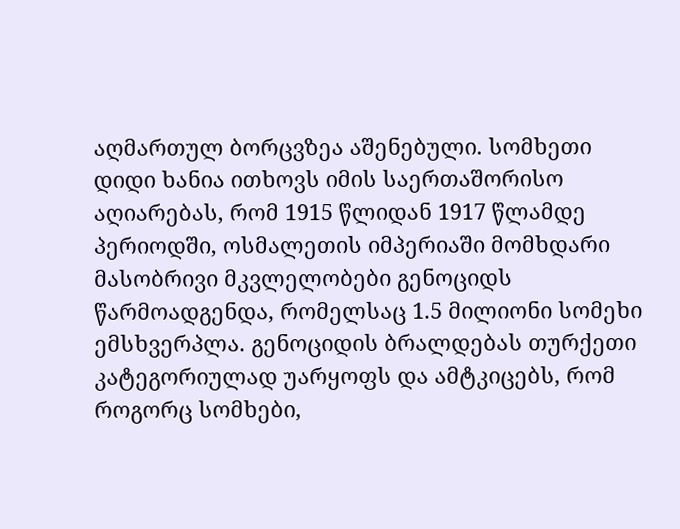აღმართულ ბორცვზეა აშენებული. სომხეთი დიდი ხანია ითხოვს იმის საერთაშორისო აღიარებას, რომ 1915 წლიდან 1917 წლამდე პერიოდში, ოსმალეთის იმპერიაში მომხდარი მასობრივი მკვლელობები გენოციდს წარმოადგენდა, რომელსაც 1.5 მილიონი სომეხი ემსხვერპლა. გენოციდის ბრალდებას თურქეთი კატეგორიულად უარყოფს და ამტკიცებს, რომ როგორც სომხები,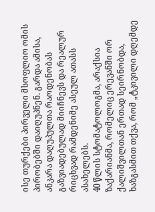ისე თურქები პირველი მსოფლიო ომის პირობებში დაიღუპნენ. გარდა ამისა, ანკარა დაღუპულთა რაოდენობას გაზვიადებულად მიიჩნევს და რეალურ რიცხვად რამდენიმე ასეულ ათასს ასახელებს.
40 წლის სტომატოლოგმა, არაქსია ზაქარიანმა, რომელიც ერევანში ორ ქალიშვილთან ერთად სეირნობდა, ხაზგასმით თქვა, რომ „ტკივილი დღემდე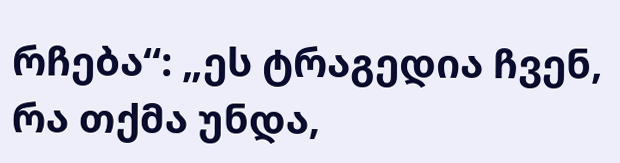რჩება“: „ეს ტრაგედია ჩვენ, რა თქმა უნდა,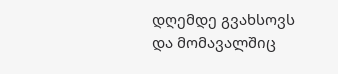დღემდე გვახსოვს და მომავალშიც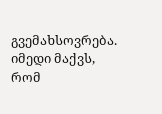გვემახსოვრება. იმედი მაქვს, რომ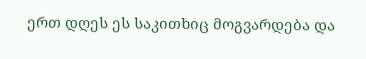ერთ დღეს ეს საკითხიც მოგვარდება და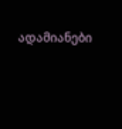ადამიანები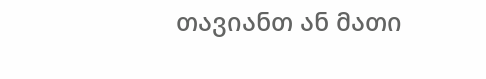თავიანთ ან მათი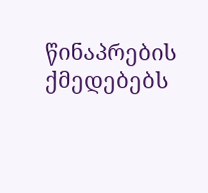წინაპრების ქმედებებს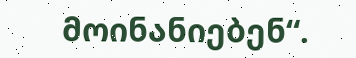მოინანიებენ“.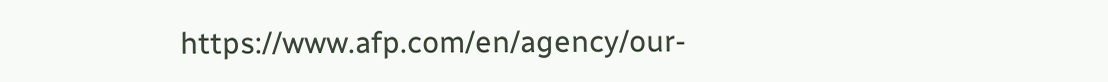https://www.afp.com/en/agency/our-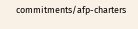commitments/afp-charters